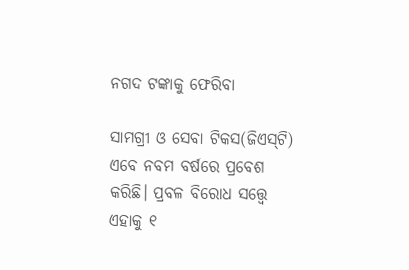ନଗଦ ଟଙ୍କାକୁ ଫେରିବା

ସାମଗ୍ରୀ ଓ ସେବା ଟିକସ(ଜିଏସ୍‌ଟି) ଏବେ ନବମ ବର୍ଷରେ ପ୍ରବେଶ କରିଛି। ପ୍ରବଳ ବିରୋଧ ସତ୍ତ୍ୱେ ଏହାକୁ ୧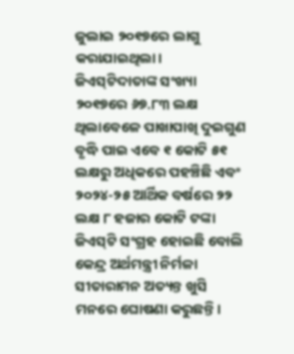ଜୁଲାଇ ୨୦୧୭ରେ ଲାଗୁ କରାଯାଇଥିଲା। ଜିଏସ୍‌ଟିଦାତାଙ୍କ ସଂଖ୍ୟା ୨୦୧୭ରେ ୬୭.୮୩ ଲକ୍ଷ ଥିଲାବେଳେ ପାଖାପାଖି ଦୁଇଗୁଣ ବୃଦ୍ଧି ପାଇ ଏବେ ୧ କୋଟି ୫୧ ଲକ୍ଷରୁ ଅଧିକରେ ପହଞ୍ଚିଛି ଏବଂ ୨୦୨୪-୨୫ ଆର୍ଥିକ ବର୍ଷରେ ୨୨ ଲକ୍ଷ ୮ ହଜାର କୋଟି ଟଙ୍କା ଜିଏସ୍‌ଟି ସଂଗ୍ରହ ହୋଇଛି ବୋଲି କେନ୍ଦ୍ର ଅର୍ଥମନ୍ତ୍ରୀ ନିର୍ମଳା ସୀତାରାମନ ଅତ୍ୟନ୍ତ ଖୁସି ମନରେ ଘୋଷଣା କରୁଛନ୍ତି।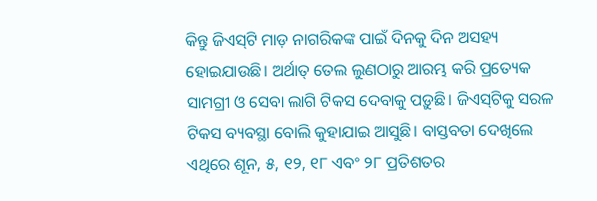କିନ୍ତୁ ଜିଏସ୍‌ଟି ମାଡ଼ ନାଗରିକଙ୍କ ପାଇଁ ଦିନକୁ ଦିନ ଅସହ୍ୟ ହୋଇଯାଉଛି। ଅର୍ଥାତ୍‌ ତେଲ ଲୁଣଠାରୁ ଆରମ୍ଭ କରି ପ୍ରତ୍ୟେକ ସାମଗ୍ରୀ ଓ ସେବା ଲାଗି ଟିକସ ଦେବାକୁ ପଡ଼ୁଛି। ଜିଏସ୍‌ଟିକୁ ସରଳ ଟିକସ ବ୍ୟବସ୍ଥା ବୋଲି କୁହାଯାଇ ଆସୁଛି। ବାସ୍ତବତା ଦେଖିଲେ ଏଥିରେ ଶୂନ, ୫, ୧୨, ୧୮ ଏବଂ ୨୮ ପ୍ରତିଶତର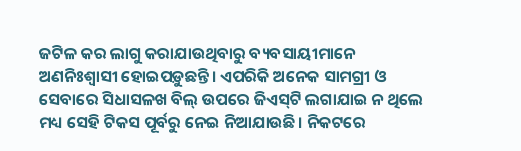ଜଟିଳ କର ଲାଗୁ କରାଯାଉଥିବାରୁ ବ୍ୟବସାୟୀମାନେ ଅଣନିଃଶ୍ୱାସୀ ହୋଇପଡ଼ୁଛନ୍ତି। ଏପରିକି ଅନେକ ସାମଗ୍ରୀ ଓ ସେବାରେ ସିଧାସଳଖ ବିଲ୍‌ ଉପରେ ଜିଏସ୍‌ଟି ଲଗାଯାଇ ନ ଥିଲେ ମଧ୍ୟ ସେହି ଟିକସ ପୂର୍ବରୁ ନେଇ ନିଆଯାଉଛି। ନିକଟରେ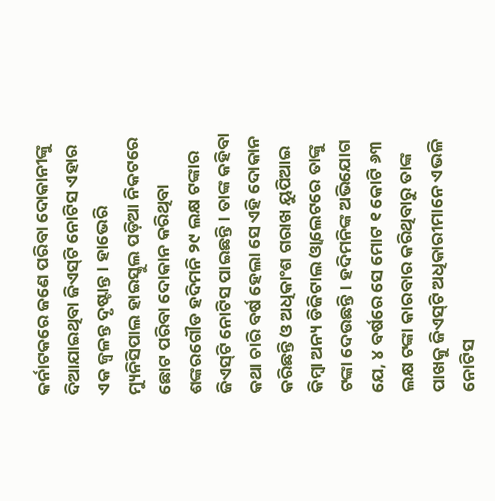କର୍ନାଟକରେ ଜଣେ ପରିବା ଦୋକାନୀଙ୍କୁ ଦିଆଯାଇଥିବା ଜିଏସ୍‌ଟି ନୋଟିସ ଏହାର ଏକ ଜ୍ୱଳନ୍ତ ଦୃଷ୍ଟାନ୍ତ। ହାଭେରି ମ୍ୟୁନିସିପାଲ ହାଇସ୍କୁଲ ପଡ଼ିଆ ନିକଟରେ ଛୋଟ ପରିବା ଦୋକାନ କରିଥିବା ଶଙ୍କରଗୌଡ ହଦିମନି ୨୯ ଲକ୍ଷ ଟଙ୍କାର ଜିଏସ୍‌ଟି ନୋଟିସ ପାଇଛନ୍ତି। ତାଙ୍କ କହିବା କଥା ଚାରି ବର୍ଷ ହେଲା ସେ ଏହି ଦୋକାନ କରିଛନ୍ତି ଓ ଅଧିକାଂଶ ଗରାଖ ୟୁପିଆଇ କିମ୍ବା ଅନ୍ୟ ଡିଜିଟାଲ ଓ୍ବାଲେଟରେ ତାଙ୍କୁ ଟଙ୍କା ଦେଉଛନ୍ତି। ହଦିମନିଙ୍କ ଅଭିଯୋଗ ଯେ, ୪ ବର୍ଷରେ ସେ ମୋଟ ୧ କୋଟି ୬୩ ଲକ୍ଷ ଟଙ୍କା କାରବାର କରିଥିବାରୁ ତାଙ୍କ ପାଖକୁ ଜିଏସ୍‌ଟି ଅଧିକାରୀମାନେ ଏଭଳି ନୋଟିସ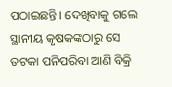ପଠାଇଛନ୍ତି। ଦେଖିବାକୁ ଗଲେ ସ୍ଥାନୀୟ କୃଷକଙ୍କଠାରୁ ସେ ତଟକା ପନିପରିବା ଆଣି ବିକ୍ରି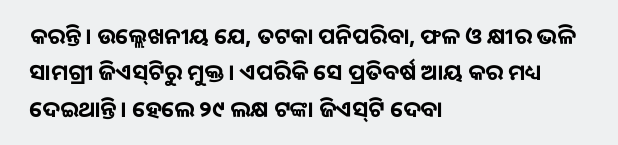କରନ୍ତି। ଉଲ୍ଲେଖନୀୟ ଯେ, ତଟକା ପନିପରିବା, ଫଳ ଓ କ୍ଷୀର ଭଳି ସାମଗ୍ରୀ ଜିଏସ୍‌ଟିରୁ ମୁକ୍ତ। ଏପରିକି ସେ ପ୍ରତିବର୍ଷ ଆୟ କର ମଧ୍ୟ ଦେଇଥାନ୍ତି। ହେଲେ ୨୯ ଲକ୍ଷ ଟଙ୍କା ଜିଏସ୍‌ଟି ଦେବା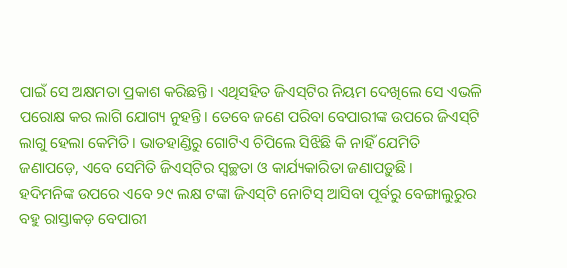ପାଇଁ ସେ ଅକ୍ଷମତା ପ୍ରକାଶ କରିଛନ୍ତି। ଏଥିସହିତ ଜିଏସ୍‌ଟିର ନିୟମ ଦେଖିଲେ ସେ ଏଭଳି ପରୋକ୍ଷ କର ଲାଗି ଯୋଗ୍ୟ ନୁହନ୍ତି। ତେବେ ଜଣେ ପରିବା ବେପାରୀଙ୍କ ଉପରେ ଜିଏସ୍‌ଟି ଲାଗୁ ହେଲା କେମିତି। ଭାତହାଣ୍ଡିରୁ ଗୋଟିଏ ଚିପିଲେ ସିଝିଛି କି ନାହିଁ ଯେମିତି ଜଣାପଡ଼େ, ଏବେ ସେମିତି ଜିଏସ୍‌ଟିର ସ୍ବଚ୍ଛତା ଓ କାର୍ଯ୍ୟକାରିତା ଜଣାପଡ଼ୁଛି।
ହଦିମନିଙ୍କ ଉପରେ ଏବେ ୨୯ ଲକ୍ଷ ଟଙ୍କା ଜିଏସ୍‌ଟି ନୋଟିସ୍‌ ଆସିବା ପୂର୍ବରୁ ବେଙ୍ଗାଲୁରୁର ବହୁ ରାସ୍ତାକଡ଼ ବେପାରୀ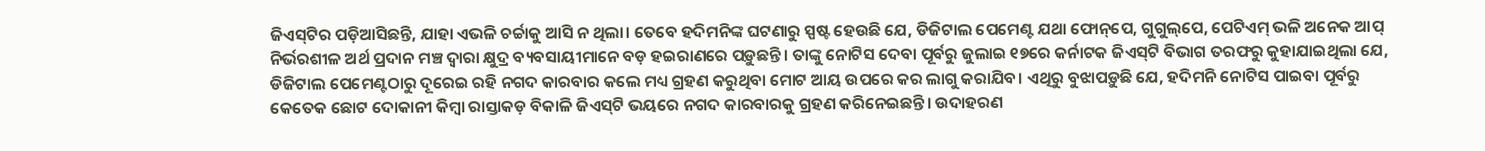ଜିଏସ୍‌ଟିର ପଡ଼ିଆସିଛନ୍ତି, ଯାହା ଏଭଳି ଚର୍ଚ୍ଚାକୁ ଆସି ନ ଥିଲା। ତେବେ ହଦିମନିଙ୍କ ଘଟଣାରୁ ସ୍ପଷ୍ଟ ହେଉଛି ଯେ, ଡିଜିଟାଲ ପେମେଣ୍ଟ ଯଥା ଫୋନ୍‌ପେ, ଗୁଗୁଲ୍‌ପେ, ପେଟିଏମ୍‌ ଭଳି ଅନେକ ଆପ୍‌ ନିର୍ଭରଶୀଳ ଅର୍ଥ ପ୍ରଦାନ ମଞ୍ଚ ଦ୍ୱାରା କ୍ଷୁଦ୍ର ବ୍ୟବସାୟୀମାନେ ବଡ଼ ହଇରାଣରେ ପଡ଼ୁଛନ୍ତି। ତାଙ୍କୁ ନୋଟିସ ଦେବା ପୂର୍ବରୁ ଜୁଲାଇ ୧୭ରେ କର୍ନାଟକ ଜିଏସ୍‌ଟି ବିଭାଗ ତରଫରୁ କୁହାଯାଇଥିଲା ଯେ, ଡିଜିଟାଲ ପେମେଣ୍ଟଠାରୁ ଦୂରେଇ ରହି ନଗଦ କାରବାର କଲେ ମଧ୍ୟ ଗ୍ରହଣ କରୁଥିବା ମୋଟ ଆୟ ଉପରେ କର ଲାଗୁ କରାଯିବ। ଏଥିରୁ ବୁଝାପଡ଼ୁଛି ଯେ, ହଦିମନି ନୋଟିସ ପାଇବା ପୂର୍ବରୁ କେତେକ ଛୋଟ ଦୋକାନୀ କିମ୍ବା ରାସ୍ତାକଡ଼ ବିକାଳି ଜିଏସ୍‌ଟି ଭୟରେ ନଗଦ କାରବାରକୁ ଗ୍ରହଣ କରିନେଇଛନ୍ତି। ଉଦାହରଣ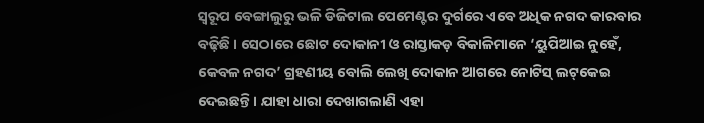ସ୍ବରୂପ ବେଙ୍ଗାଲୁରୁ ଭଳି ଡିଜିଟାଲ ପେମେଣ୍ଟର ଦୁର୍ଗରେ ଏବେ ଅଧିକ ନଗଦ କାରବାର ବଢ଼ିଛି । ସେଠାରେ ଛୋଟ ଦୋକାନୀ ଓ ରାସ୍ତାକଡ଼ ବିକାଳିମାନେ ‘ୟୁପିଆଇ ନୁହେଁ, କେବଳ ନଗଦ’ ଗ୍ରହଣୀୟ ବୋଲି ଲେଖି ଦୋକାନ ଆଗରେ ନୋଟିସ୍‌ ଲଟ୍‌କେଇ ଦେଇଛନ୍ତି। ଯାହା ଧାରା ଦେଖାଗଲାଣି ଏହା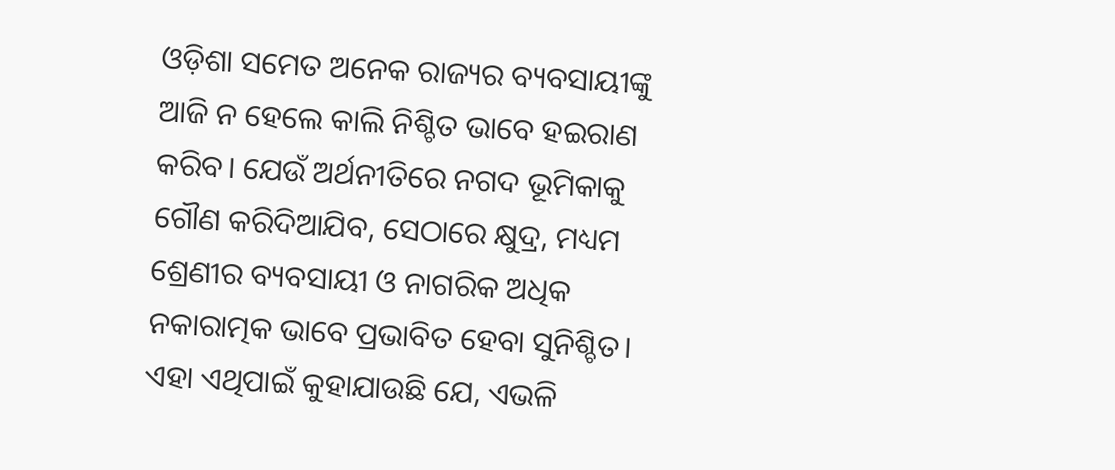ଓଡ଼ିଶା ସମେତ ଅନେକ ରାଜ୍ୟର ବ୍ୟବସାୟୀଙ୍କୁ ଆଜି ନ ହେଲେ କାଲି ନିଶ୍ଚିତ ଭାବେ ହଇରାଣ କରିବ। ଯେଉଁ ଅର୍ଥନୀତିରେ ନଗଦ ଭୂମିକାକୁ ଗୌଣ କରିଦିଆଯିବ, ସେଠାରେ କ୍ଷୁଦ୍ର, ମଧ୍ୟମ ଶ୍ରେଣୀର ବ୍ୟବସାୟୀ ଓ ନାଗରିକ ଅଧିକ ନକାରାତ୍ମକ ଭାବେ ପ୍ରଭାବିତ ହେବା ସୁନିଶ୍ଚିତ। ଏହା ଏଥିପାଇଁ କୁହାଯାଉଛି ଯେ, ଏଭଳି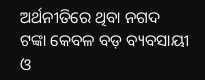ଅର୍ଥନୀତିରେ ଥିବା ନଗଦ ଟଙ୍କା କେବଳ ବଡ଼ ବ୍ୟବସାୟୀ ଓ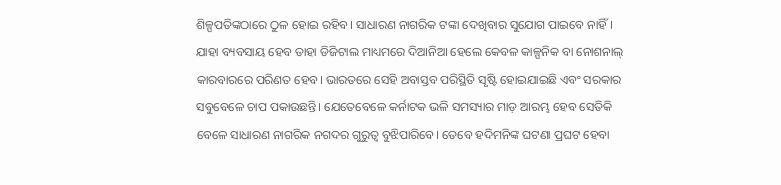ଶିଳ୍ପପତିଙ୍କଠାରେ ଠୁଳ ହୋଇ ରହିବ। ସାଧାରଣ ନାଗରିକ ଟଙ୍କା ଦେଖିବାର ସୁଯୋଗ ପାଇବେ ନାହିଁ। ଯାହା ବ୍ୟବସାୟ ହେବ ତାହା ଡିଜିଟାଲ ମାଧ୍ୟମରେ ଦିଆନିଆ ହେଲେ କେବଳ କାଳ୍ପନିକ ବା ନୋଶନାଲ୍‌ କାରବାରରେ ପରିଣତ ହେବ। ଭାରତରେ ସେହି ଅବାସ୍ତବ ପରିସ୍ଥିତି ସୃଷ୍ଟି ହୋଇଯାଇଛି ଏବଂ ସରକାର ସବୁବେଳେ ଚାପ ପକାଉଛନ୍ତି। ଯେତେବେଳେ କର୍ନାଟକ ଭଳି ସମସ୍ୟାର ମାଡ଼ ଆରମ୍ଭ ହେବ ସେତିକି ବେଳେ ସାଧାରଣ ନାଗରିକ ନଗଦର ଗୁରୁତ୍ୱ ବୁଝିପାରିବେ। ତେବେ ହଦିମନିଙ୍କ ଘଟଣା ପ୍ରଘଟ ହେବା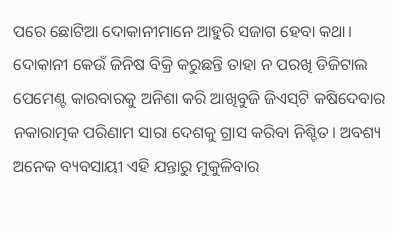ପରେ ଛୋଟିଆ ଦୋକାନୀମାନେ ଆହୁରି ସଜାଗ ହେବା କଥା। ଦୋକାନୀ କେଉଁ ଜିନିଷ ବିକ୍ରି କରୁଛନ୍ତି ତାହା ନ ପରଖି ଡିଜିଟାଲ ପେମେଣ୍ଟ କାରବାରକୁ ଅନିଶା କରି ଆଖିବୁଜି ଜିଏସ୍‌ଟି କଷିଦେବାର ନକାରାତ୍ମକ ପରିଣାମ ସାରା ଦେଶକୁ ଗ୍ରାସ କରିବା ନିଶ୍ଚିତ। ଅବଶ୍ୟ ଅନେକ ବ୍ୟବସାୟୀ ଏହି ଯନ୍ତାରୁ ମୁକୁଳିବାର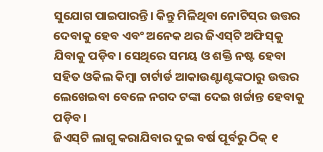ସୁଯୋଗ ପାଇପାରନ୍ତି। କିନ୍ତୁ ମିଳିଥିବା ନୋଟିସ୍‌ର ଉତ୍ତର ଦେବାକୁ ହେବ ଏବଂ ଅନେକ ଥର ଜିଏସ୍‌ଟି ଅଫିସ୍‌କୁ ଯିବାକୁ ପଡ଼ିବ। ସେଥିରେ ସମୟ ଓ ଶକ୍ତି ନଷ୍ଟ ହେବା ସହିତ ଓକିଲ କିମ୍ବା ଚାର୍ଟାର୍ଡ ଆକାଉଣ୍ଟାଣ୍ଟଙ୍କଠାରୁ ଉତ୍ତର ଲେଖେଇବା ବେଳେ ନଗଦ ଟଙ୍କା ଦେଇ ଖର୍ଚ୍ଚାନ୍ତ ହେବାକୁ ପଡ଼ିବ।
ଜିଏସ୍‌ଟି ଲାଗୁ କରାଯିବାର ଦୁଇ ବର୍ଷ ପୂର୍ବରୁ ଠିକ୍‌ ୧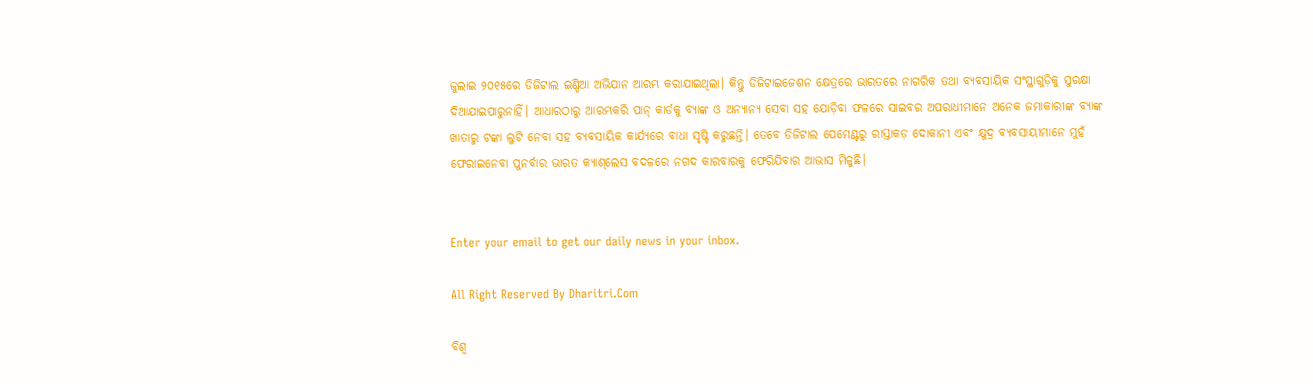ଜୁଲାଇ ୨୦୧୫ରେ ଡିଜିଟାଲ ଇଣ୍ଡିଆ ଅଭିଯାନ ଆରମ୍ଭ କରାଯାଇଥିଲା। କିନ୍ତୁ ଡିଜିଟାଇଜେଶନ କ୍ଷେତ୍ରରେ ଭାରତରେ ନାଗରିକ ତଥା ବ୍ୟବସାୟିକ ସଂସ୍ଥାଗୁଡ଼ିକୁ ସୁରକ୍ଷା ଦିଆଯାଇପାରୁନାହିଁ। ଆଧାରଠାରୁ ଆରମ୍ଭକରି ପାନ୍‌ କାର୍ଡକୁ ବ୍ୟାଙ୍କ ଓ ଅନ୍ୟାନ୍ୟ ସେବା ସହ ଯୋଡ଼ିବା ଫଳରେ ସାଇବର ଅପରାଧୀମାନେ ଅନେକ ଜମାକାରୀଙ୍କ ବ୍ୟାଙ୍କ ଖାତାରୁ ଟଙ୍କା ଲୁଟି ନେବା ସହ ବ୍ୟବସାୟିକ କାର୍ଯ୍ୟରେ ବାଧା ସୃଷ୍ଟି କରୁଛନ୍ତି। ତେବେ ଡିଜିଟାଲ ପେମେଣ୍ଟରୁ ରାସ୍ତାକଡ଼ ଦୋକାନୀ ଏବଂ କ୍ଷୁଦ୍ର ବ୍ୟବସାୟୀମାନେ ମୁହଁ ଫେରାଇନେବା ପୁନର୍ବାର ଭାରତ କ୍ୟାଶ୍‌ଲେସ ବଦଳରେ ନଗଦ କାରବାରକୁ ଫେରିଯିବାର ଆଭାସ ମିଳୁଛି।


Enter your email to get our daily news in your inbox.

All Right Reserved By Dharitri.Com

ବିଶ୍ୱ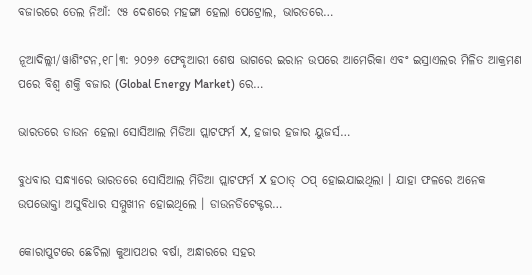ବଜାରରେ ତେଲ ନିଆଁ: ୯୫ ଦେଶରେ ମହଙ୍ଗା ହେଲା ପେଟ୍ରୋଲ, ଭାରତରେ…

ନୂଆଦିଲ୍ଲୀ/ୱାଶିଂଟନ,୧୮।୩: ୨୦୨୬ ଫେବୃଆରୀ ଶେଷ ଭାଗରେ ଇରାନ ଉପରେ ଆମେରିକା ଏବଂ ଇସ୍ରାଏଲର ମିଳିତ ଆକ୍ରମଣ ପରେ ବିଶ୍ୱ ଶକ୍ତି ବଜାର (Global Energy Market) ରେ…

ଭାରତରେ ଡାଉନ ହେଲା ସୋସିଆଲ ମିଡିଆ ପ୍ଲାଟଫର୍ମ X, ହଜାର ହଜାର ୟୁଜର୍ସ…

ବୁଧବାର ସନ୍ଧ୍ୟାରେ ଭାରତରେ ସୋସିଆଲ ମିଡିଆ ପ୍ଲାଟଫର୍ମ X ହଠାତ୍ ଠପ୍ ହୋଇଯାଇଥିଲା । ଯାହା ଫଳରେ ଅନେକ ଉପଭୋକ୍ତା ଅସୁବିଧାର ସମ୍ମୁଖୀନ ହୋଇଥିଲେ । ଡାଉନଡିଟେକ୍ଟର…

କୋରାପୁଟରେ ଛେଚିଲା କୁଆପଥର ବର୍ଷା, ଅନ୍ଧାରରେ ସହର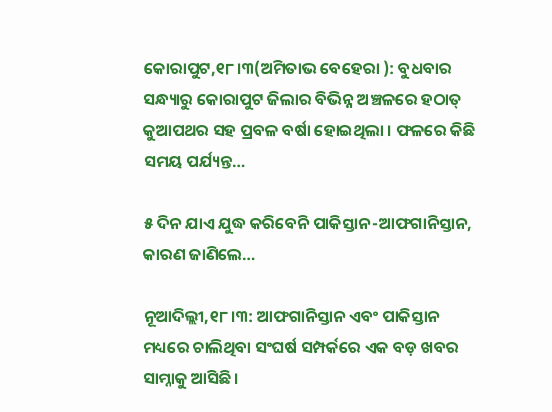କୋରାପୁଟ,୧୮।୩(ଅମିତାଭ ବେହେରା ): ବୁଧବାର ସନ୍ଧ୍ୟାରୁ କୋରାପୁଟ ଜିଲାର ବିଭିନ୍ନ ଅଞ୍ଚଳରେ ହଠାତ୍ କୁଆପଥର ସହ ପ୍ରବଳ ବର୍ଷା ହୋଇଥିଲା । ଫଳରେ କିଛି ସମୟ ପର୍ଯ୍ୟନ୍ତ…

୫ ଦିନ ଯାଏ ଯୁଦ୍ଧ କରିବେନି ପାକିସ୍ତାନ-ଆଫଗାନିସ୍ତାନ, କାରଣ ଜାଣିଲେ…

ନୂଆଦିଲ୍ଲୀ,୧୮।୩: ଆଫଗାନିସ୍ତାନ ଏବଂ ପାକିସ୍ତାନ ମଧ୍ୟରେ ଚାଲିଥିବା ସଂଘର୍ଷ ସମ୍ପର୍କରେ ଏକ ବଡ଼ ଖବର ସାମ୍ନାକୁ ଆସିଛି।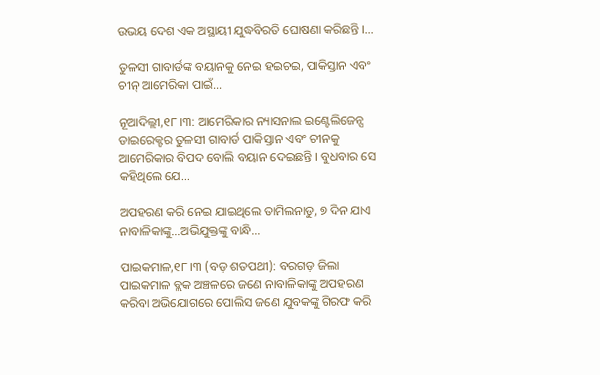ଉଭୟ ଦେଶ ଏକ ଅସ୍ଥାୟୀ ଯୁଦ୍ଧବିରତି ଘୋଷଣା କରିଛନ୍ତି ।…

ତୁଳସୀ ଗାବାର୍ଡଙ୍କ ବୟାନକୁ ନେଇ ହଇଚଇ, ପାକିସ୍ତାନ ଏବଂ ଚୀନ୍ ଆମେରିକା ପାଇଁ…

ନୂଆଦିଲ୍ଲୀ,୧୮।୩: ଆମେରିକାର ନ୍ୟାସନାଲ ଇଣ୍ଟେଲିଜେନ୍ସ ଡାଇରେକ୍ଟର ତୁଳସୀ ଗାବାର୍ଡ ପାକିସ୍ତାନ ଏବଂ ଚୀନକୁ ଆମେରିକାର ବିପଦ ବୋଲି ବୟାନ ଦେଇଛନ୍ତି । ବୁଧବାର ସେ କହିଥିଲେ ଯେ…

ଅପହରଣ କରି ନେଇ ଯାଇଥିଲେ ତାମିଲନାଡୁ, ୭ ଦିନ ଯାଏ ନାବାଳିକାଙ୍କୁ…ଅଭିଯୁକ୍ତଙ୍କୁ ବାନ୍ଧି…

ପାଇକମାଳ,୧୮।୩ (ବଡ଼ ଶତପଥୀ): ବରଗଡ଼ ଜିଲା ପାଇକମାଳ ବ୍ଲକ ଅଞ୍ଚଳରେ ଜଣେ ନାବାଳିକାଙ୍କୁ ଅପହରଣ କରିବା ଅଭିଯୋଗରେ ପୋଲିସ ଜଣେ ଯୁବକଙ୍କୁ ଗିରଫ କରି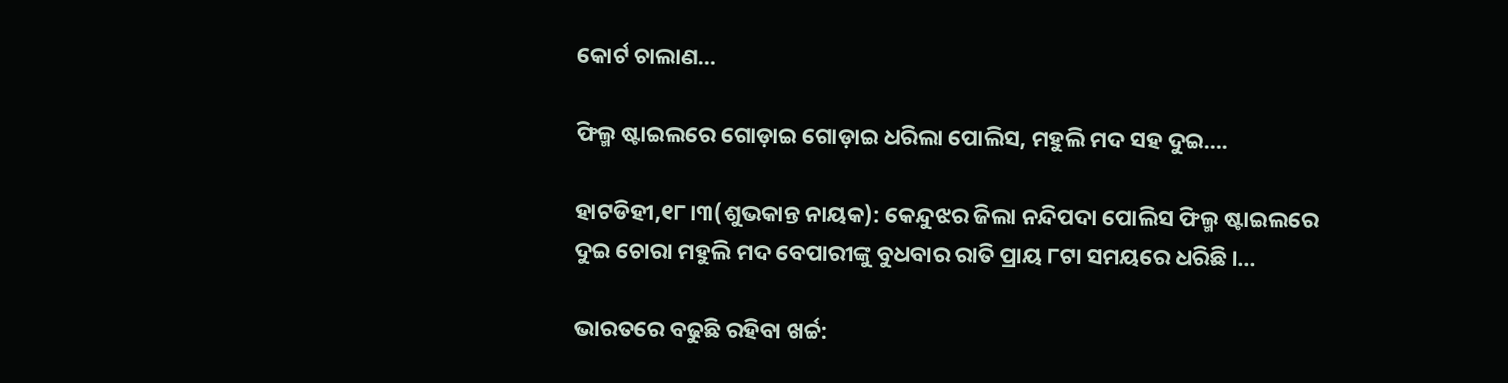କୋର୍ଟ ଚାଲାଣ…

ଫିଲ୍ମ ଷ୍ଟାଇଲରେ ଗୋଡ଼ାଇ ଗୋଡ଼ାଇ ଧରିଲା ପୋଲିସ, ମହୁଲି ମଦ ସହ ଦୁଇ….

ହାଟଡିହୀ,୧୮।୩(ଶୁଭକାନ୍ତ ନାୟକ): କେନ୍ଦୁଝର ଜିଲା ନନ୍ଦିପଦା ପୋଲିସ ଫିଲ୍ମ ଷ୍ଟାଇଲରେ ଦୁଇ ଚୋରା ମହୁଲି ମଦ ବେପାରୀଙ୍କୁ ବୁଧବାର ରାତି ପ୍ରାୟ ୮ଟା ସମୟରେ ଧରିଛି ।…

ଭାରତରେ ବଢୁଛି ରହିବା ଖର୍ଚ୍ଚ: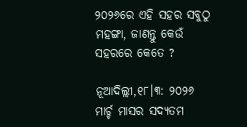୨୦୨୬ରେ ଏହି ସହର ସବୁଠୁ ମହଙ୍ଗା, ଜାଣନ୍ତୁ କେଉଁ ସହରରେ କେତେ ?

ନୂଆଦିଲ୍ଲୀ,୧୮।୩: ୨୦୨୬ ମାର୍ଚ୍ଚ ମାସର ସଦ୍ୟତମ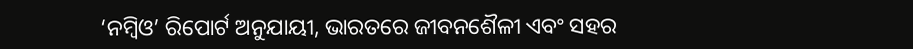‘ନମ୍ବିଓ’ ରିପୋର୍ଟ ଅନୁଯାୟୀ, ଭାରତରେ ଜୀବନଶୈଳୀ ଏବଂ ସହର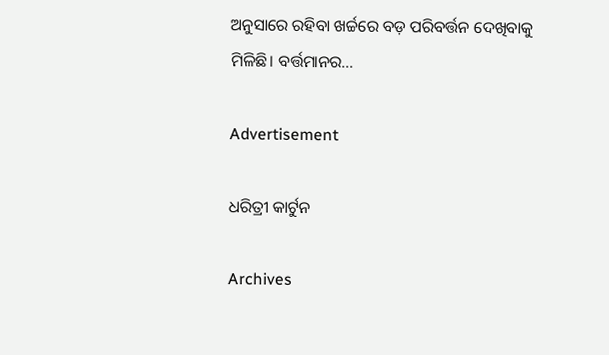ଅନୁସାରେ ରହିବା ଖର୍ଚ୍ଚରେ ବଡ଼ ପରିବର୍ତ୍ତନ ଦେଖିବାକୁ ମିଳିଛି। ବର୍ତ୍ତମାନର…

Advertisement

ଧରିତ୍ରୀ କାର୍ଟୁନ

Archives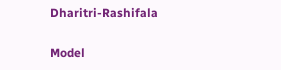Dharitri-Rashifala

Model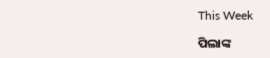This Week

ପିଲାଙ୍କ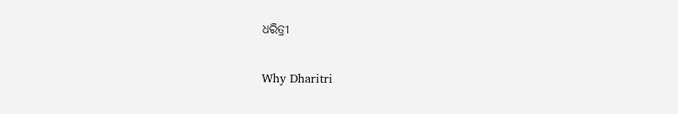ଧରିତ୍ରୀ

Why Dharitri